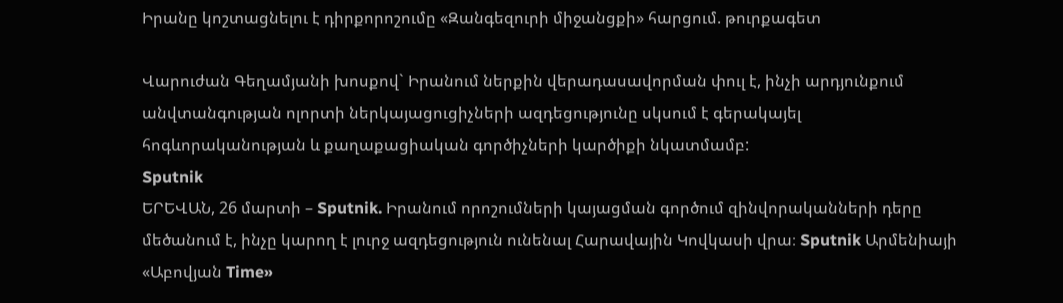Իրանը կոշտացնելու է դիրքորոշումը «Զանգեզուրի միջանցքի» հարցում. թուրքագետ

Վարուժան Գեղամյանի խոսքով` Իրանում ներքին վերադասավորման փուլ է, ինչի արդյունքում անվտանգության ոլորտի ներկայացուցիչների ազդեցությունը սկսում է գերակայել հոգևորականության և քաղաքացիական գործիչների կարծիքի նկատմամբ:
Sputnik
ԵՐԵՎԱՆ, 26 մարտի – Sputnik. Իրանում որոշումների կայացման գործում զինվորականների դերը մեծանում է, ինչը կարող է լուրջ ազդեցություն ունենալ Հարավային Կովկասի վրա։ Sputnik Արմենիայի «Աբովյան Time»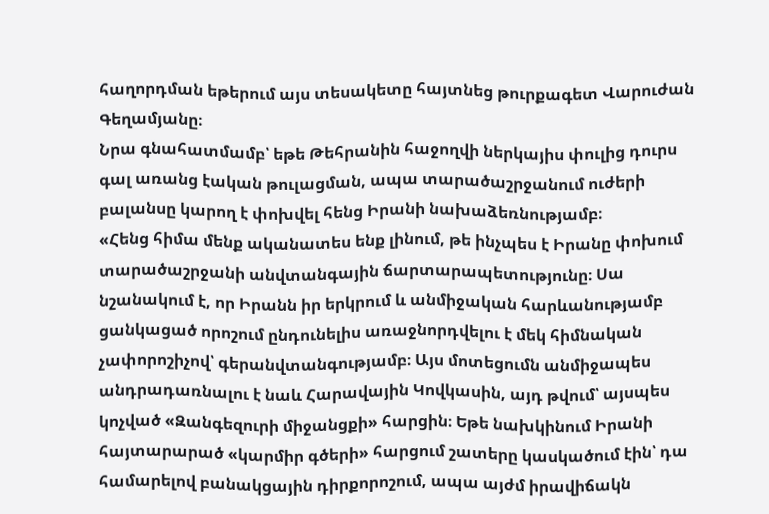հաղորդման եթերում այս տեսակետը հայտնեց թուրքագետ Վարուժան Գեղամյանը։
Նրա գնահատմամբ՝ եթե Թեհրանին հաջողվի ներկայիս փուլից դուրս գալ առանց էական թուլացման, ապա տարածաշրջանում ուժերի բալանսը կարող է փոխվել հենց Իրանի նախաձեռնությամբ։
«Հենց հիմա մենք ականատես ենք լինում, թե ինչպես է Իրանը փոխում տարածաշրջանի անվտանգային ճարտարապետությունը։ Սա նշանակում է, որ Իրանն իր երկրում և անմիջական հարևանությամբ ցանկացած որոշում ընդունելիս առաջնորդվելու է մեկ հիմնական չափորոշիչով՝ գերանվտանգությամբ։ Այս մոտեցումն անմիջապես անդրադառնալու է նաև Հարավային Կովկասին, այդ թվում՝ այսպես կոչված «Զանգեզուրի միջանցքի» հարցին։ Եթե նախկինում Իրանի հայտարարած «կարմիր գծերի» հարցում շատերը կասկածում էին՝ դա համարելով բանակցային դիրքորոշում, ապա այժմ իրավիճակն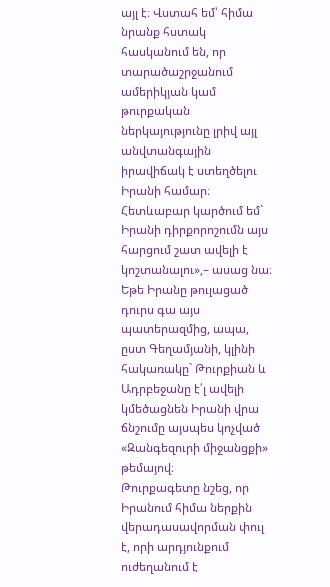այլ է։ Վստահ եմ՝ հիմա նրանք հստակ հասկանում են, որ տարածաշրջանում ամերիկյան կամ թուրքական ներկայությունը լրիվ այլ անվտանգային իրավիճակ է ստեղծելու Իրանի համար։ Հետևաբար կարծում եմ` Իրանի դիրքորոշումն այս հարցում շատ ավելի է կոշտանալու»,– ասաց նա։
Եթե Իրանը թուլացած դուրս գա այս պատերազմից, ապա, ըստ Գեղամյանի, կլինի հակառակը` Թուրքիան և Ադրբեջանը է՛լ ավելի կմեծացնեն Իրանի վրա ճնշումը այսպես կոչված «Զանգեզուրի միջանցքի» թեմայով։
Թուրքագետը նշեց, որ Իրանում հիմա ներքին վերադասավորման փուլ է, որի արդյունքում ուժեղանում է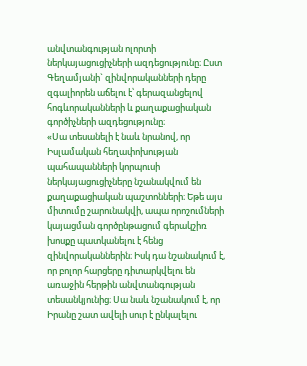անվտանգության ոլորտի ներկայացուցիչների ազդեցությունը։ Ըստ Գեղամյանի` զինվորականների դերը զգալիորեն աճելու է՝ գերազանցելով հոգևորականների և քաղաքացիական գործիչների ազդեցությունը։
«Սա տեսանելի է նաև նրանով, որ Իսլամական հեղափոխության պահապանների կորպուսի ներկայացուցիչները նշանակվում են քաղաքացիական պաշտոնների։ Եթե այս միտումը շարունակվի, ապա որոշումների կայացման գործընթացում գերակշիռ խոսքը պատկանելու է հենց զինվորականներին։ Իսկ դա նշանակում է, որ բոլոր հարցերը դիտարկվելու են առաջին հերթին անվտանգության տեսանկյունից։ Սա նաև նշանակում է, որ Իրանը շատ ավելի սուր է ընկալելու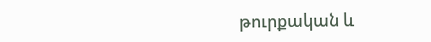թուրքական և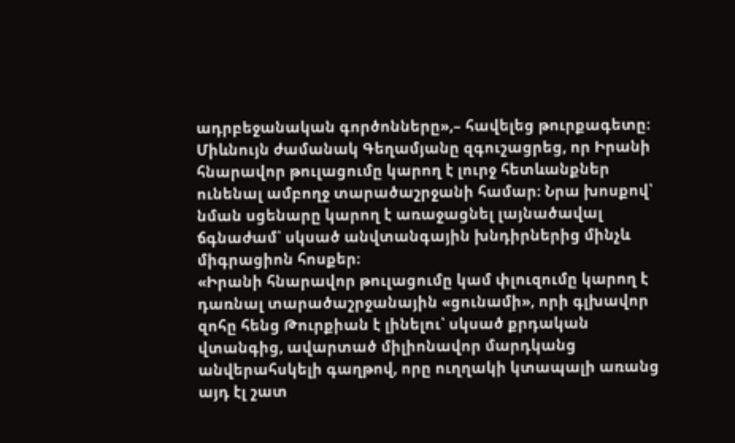ադրբեջանական գործոնները»,– հավելեց թուրքագետը։
Միևնույն ժամանակ Գեղամյանը զգուշացրեց, որ Իրանի հնարավոր թուլացումը կարող է լուրջ հետևանքներ ունենալ ամբողջ տարածաշրջանի համար։ Նրա խոսքով՝ նման սցենարը կարող է առաջացնել լայնածավալ ճգնաժամ՝ սկսած անվտանգային խնդիրներից մինչև միգրացիոն հոսքեր։
«Իրանի հնարավոր թուլացումը կամ փլուզումը կարող է դառնալ տարածաշրջանային «ցունամի», որի գլխավոր զոհը հենց Թուրքիան է լինելու՝ սկսած քրդական վտանգից, ավարտած միլիոնավոր մարդկանց անվերահսկելի գաղթով, որը ուղղակի կտապալի առանց այդ էլ շատ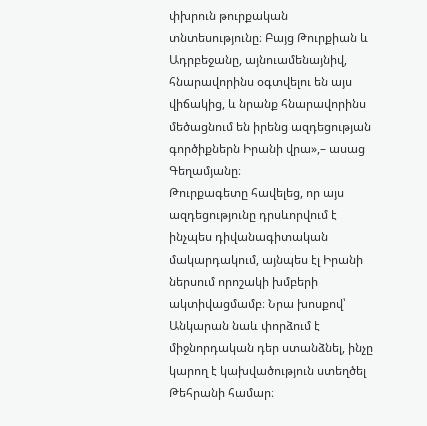փխրուն թուրքական տնտեսությունը։ Բայց Թուրքիան և Ադրբեջանը, այնուամենայնիվ, հնարավորինս օգտվելու են այս վիճակից, և նրանք հնարավորինս մեծացնում են իրենց ազդեցության գործիքներն Իրանի վրա»,– ասաց Գեղամյանը։
Թուրքագետը հավելեց, որ այս ազդեցությունը դրսևորվում է ինչպես դիվանագիտական մակարդակում, այնպես էլ Իրանի ներսում որոշակի խմբերի ակտիվացմամբ։ Նրա խոսքով՝ Անկարան նաև փորձում է միջնորդական դեր ստանձնել, ինչը կարող է կախվածություն ստեղծել Թեհրանի համար։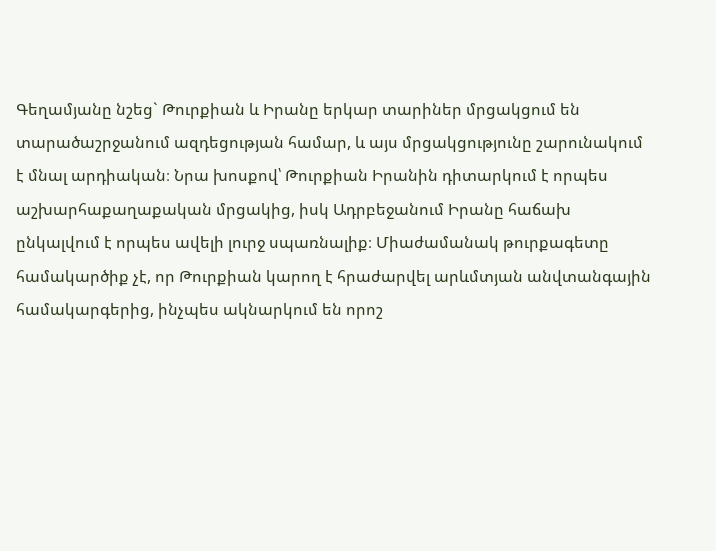Գեղամյանը նշեց` Թուրքիան և Իրանը երկար տարիներ մրցակցում են տարածաշրջանում ազդեցության համար, և այս մրցակցությունը շարունակում է մնալ արդիական։ Նրա խոսքով՝ Թուրքիան Իրանին դիտարկում է որպես աշխարհաքաղաքական մրցակից, իսկ Ադրբեջանում Իրանը հաճախ ընկալվում է որպես ավելի լուրջ սպառնալիք։ Միաժամանակ թուրքագետը համակարծիք չէ, որ Թուրքիան կարող է հրաժարվել արևմտյան անվտանգային համակարգերից, ինչպես ակնարկում են որոշ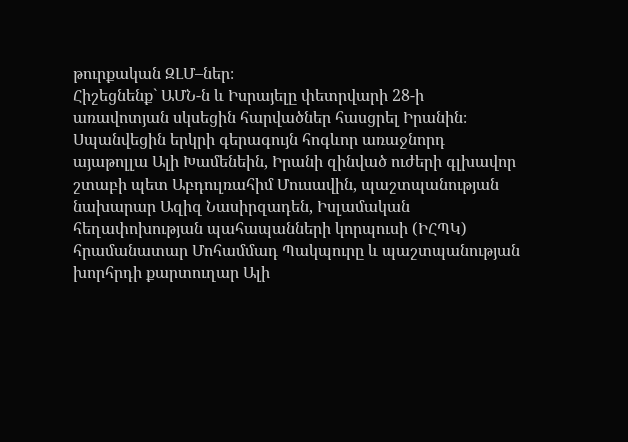թուրքական ԶԼՄ–ներ։
Հիշեցնենք` ԱՄՆ-ն և Իսրայելը փետրվարի 28-ի առավոտյան սկսեցին հարվածներ հասցրել Իրանին։ Սպանվեցին երկրի գերագույն հոգևոր առաջնորդ այաթոլլա Ալի Խամենեին, Իրանի զինված ուժերի գլխավոր շտաբի պետ Աբդուլռահիմ Մուսավին, պաշտպանության նախարար Ազիզ Նասիրզադեն, Իսլամական հեղափոխության պահապանների կորպուսի (ԻՀՊԿ) հրամանատար Մոհամմադ Պակպուրը և պաշտպանության խորհրդի քարտուղար Ալի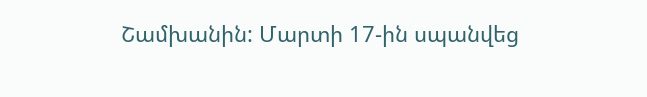Շամխանին: Մարտի 17-ին սպանվեց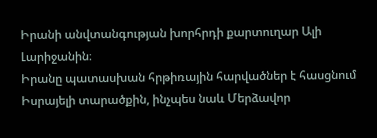Իրանի անվտանգության խորհրդի քարտուղար Ալի Լարիջանին։
Իրանը պատասխան հրթիռային հարվածներ է հասցնում Իսրայելի տարածքին, ինչպես նաև Մերձավոր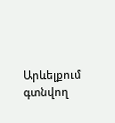Արևելքում գտնվող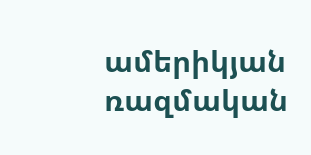ամերիկյան ռազմական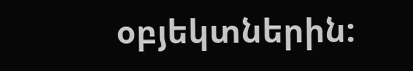օբյեկտներին: